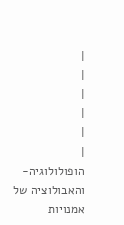|
|
|
|
|
|
הופולולוגיה- והאבולוציה של אמנויות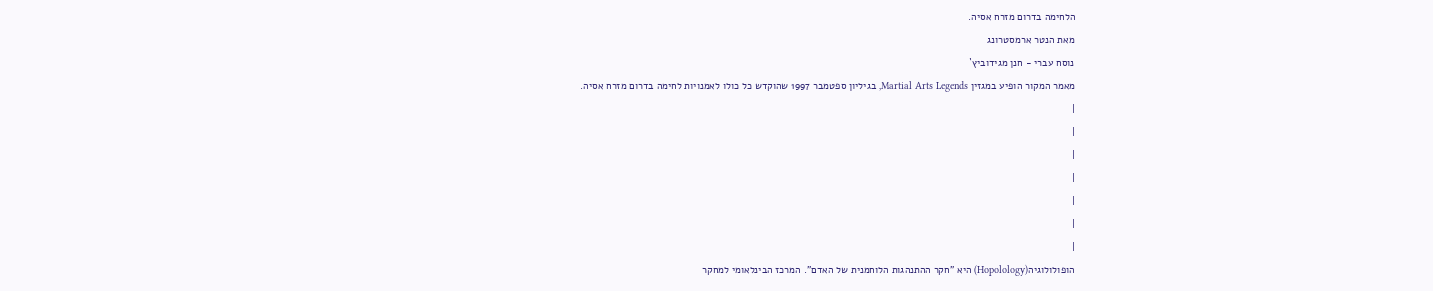הלחימה בדרום מזרח אסיה.
מאת הנטר ארמסטרונג
נוסח עברי - חנן מגידוביץ`
מאמר המקור הופיע במגזין Martial Arts Legends, בגיליון ספטמבר 1997 שהוקדש כל כולו לאמנויות לחימה בדרום מזרח אסיה.
|
|
|
|
|
|
|
הופולולוגיה(Hopolology) היא "חקר ההתנהגות הלוחמנית של האדם". המרכז הבינלאומי למחקר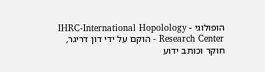הופולוגי - IHRC-International Hopolology Research Center - הוקם על ידי דון דריגר, חוקר וכותב ידוע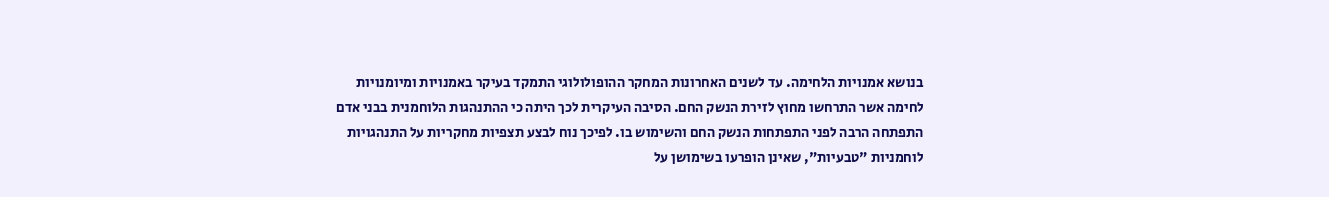בנושא אמנויות הלחימה. עד לשנים האחרונות המחקר ההופולולוגי התמקד בעיקר באמנויות ומיומנויות לחימה אשר התרחשו מחוץ לזירת הנשק החם. הסיבה העיקרית לכך היתה כי ההתנהגות הלוחמנית בבני אדם התפתחה הרבה לפני התפתחות הנשק החם והשימוש בו. לפיכך נוח לבצע תצפיות מחקריות על התנהגויות לוחמניות "טבעיות", שאינן הופרעו בשימושן על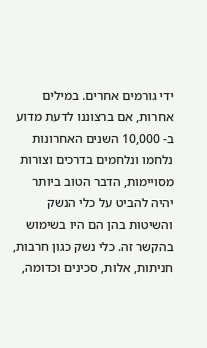ידי גורמים אחרים. במילים אחרות, אם ברצוננו לדעת מדוע ב- 10,000 השנים האחרונות נלחמו ונלחמים בדרכים וצורות מסויימות, הדבר הטוב ביותר יהיה להביט על כלי הנשק והשיטות בהן הם היו בשימוש בהקשר זה. כלי נשק כגון חרבות, חניתות, אלות, סכינים וכדומה,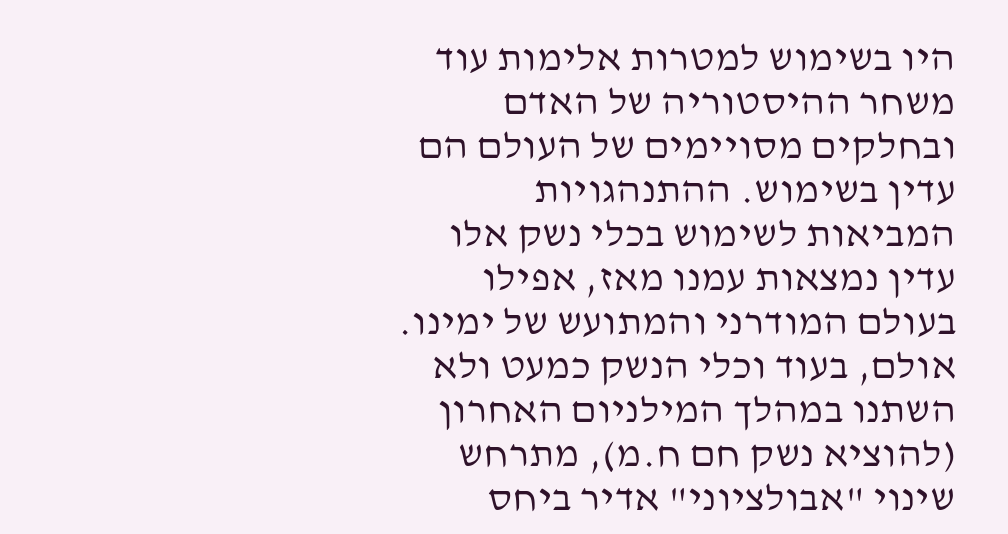היו בשימוש למטרות אלימות עוד משחר ההיסטוריה של האדם ובחלקים מסויימים של העולם הם עדין בשימוש. ההתנהגויות המביאות לשימוש בכלי נשק אלו עדין נמצאות עמנו מאז, אפילו בעולם המודרני והמתועש של ימינו.
אולם, בעוד וכלי הנשק כמעט ולא השתנו במהלך המילניום האחרון (להוציא נשק חם ח.מ), מתרחש שינוי "אבולציוני" אדיר ביחס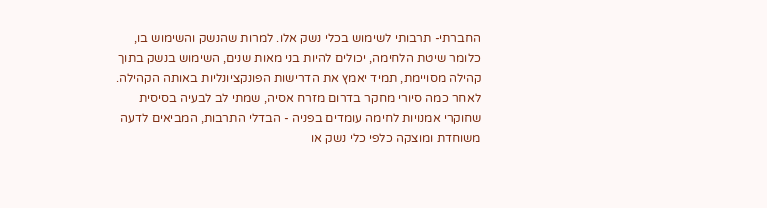החברתי- תרבותי לשימוש בכלי נשק אלו. למרות שהנשק והשימוש בו, כלומר שיטת הלחימה, יכולים להיות בני מאות שנים, השימוש בנשק בתוך קהילה מסויימת, תמיד יאמץ את הדרישות הפונקציונליות באותה הקהילה.
לאחר כמה סיורי מחקר בדרום מזרח אסיה, שמתי לב לבעיה בסיסית שחוקרי אמנויות לחימה עומדים בפניה - הבדלי התרבות, המביאים לדעה משוחדת ומוצקה כלפי כלי נשק או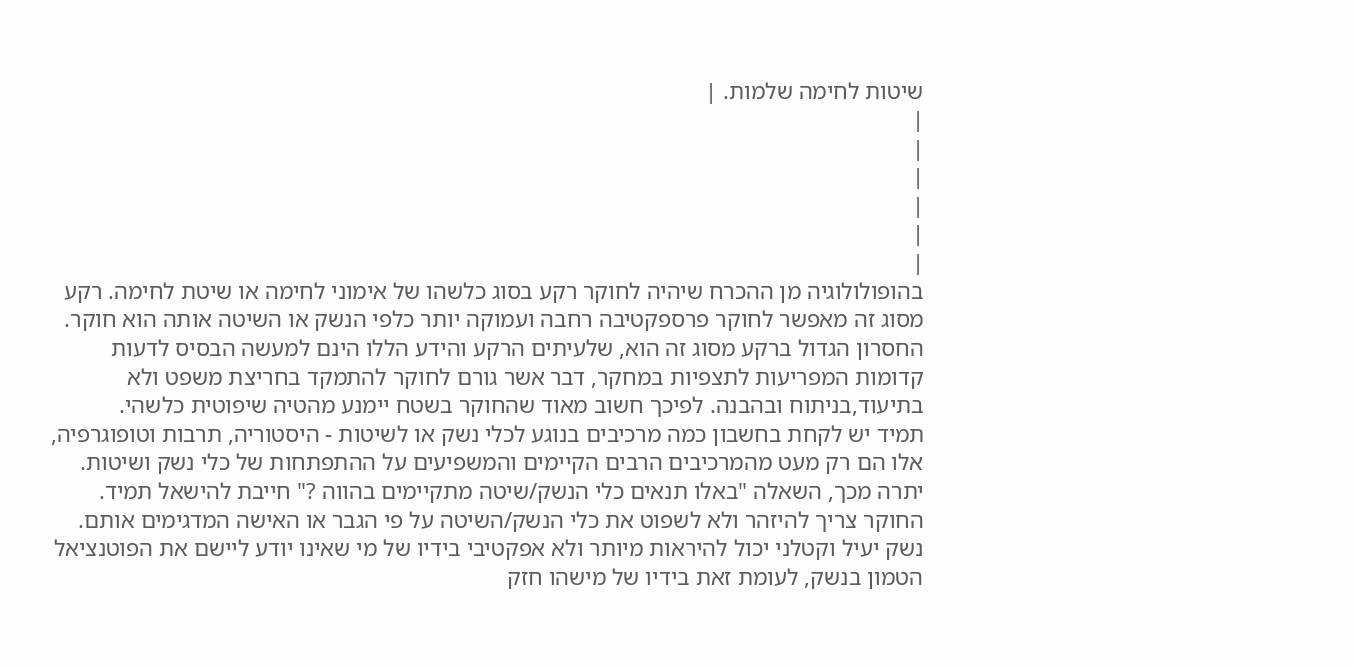שיטות לחימה שלמות. |
|
|
|
|
|
|
בהופולולוגיה מן ההכרח שיהיה לחוקר רקע בסוג כלשהו של אימוני לחימה או שיטת לחימה. רקע מסוג זה מאפשר לחוקר פרספקטיבה רחבה ועמוקה יותר כלפי הנשק או השיטה אותה הוא חוקר. החסרון הגדול ברקע מסוג זה הוא, שלעיתים הרקע והידע הללו הינם למעשה הבסיס לדעות קדומות המפריעות לתצפיות במחקר, דבר אשר גורם לחוקר להתמקד בחריצת משפט ולא בתיעוד,בניתוח ובהבנה. לפיכך חשוב מאוד שהחוקר בשטח יימנע מהטיה שיפוטית כלשהי.
תמיד יש לקחת בחשבון כמה מרכיבים בנוגע לכלי נשק או לשיטות - היסטוריה, תרבות וטופוגרפיה, אלו הם רק מעט מהמרכיבים הרבים הקיימים והמשפיעים על ההתפתחות של כלי נשק ושיטות. יתרה מכך, השאלה "באלו תנאים כלי הנשק/שיטה מתקיימים בהווה ?" חייבת להישאל תמיד.
החוקר צריך להיזהר ולא לשפוט את כלי הנשק/השיטה על פי הגבר או האישה המדגימים אותם. נשק יעיל וקטלני יכול להיראות מיותר ולא אפקטיבי בידיו של מי שאינו יודע ליישם את הפוטנציאל הטמון בנשק, לעומת זאת בידיו של מישהו חזק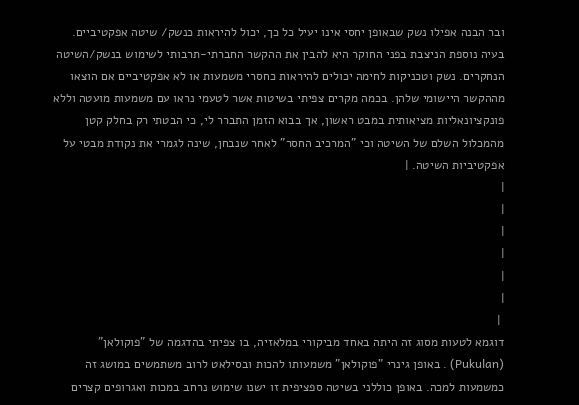ובר הבנה אפילו נשק שבאופן יחסי אינו יעיל כל כך, יכול להיראות כנשק/ שיטה אפקטיביים.
בעיה נוספת הניצבת בפני החוקר היא להבין את ההקשר החברתי-תרבותי לשימוש בנשק/השיטה הנחקרים. נשק וטכניקות לחימה יכולים להיראות כחסרי משמעות או לא אפקטיביים אם הוצאו מההקשר היישומי שלהן. בכמה מקרים צפיתי בשיטות אשר לטעמי נראו עם משמעות מועטה וללא פונקציונאליות מציאותית במבט ראשון, אך בבוא הזמן התברר לי, כי הבטתי רק בחלק קטן מהמכלול השלם של השיטה וכי "המרכיב החסר" לאחר שנבחן, שינה לגמרי את נקודת מבטי על אפקטיביות השיטה. |
|
|
|
|
|
|
 |
דוגמא לטעות מסוג זה היתה באחד מביקורי במלאזיה, בו צפיתי בהדגמה של "פוקולאן" (Pukulan) . באופן גינרי "פוקולאן" משמעותו להכות ובסילאט לרוב משתמשים במושג זה כמשמעות למכה. באופן כוללני בשיטה ספציפית זו ישנו שימוש נרחב במכות ואגרופים קצרים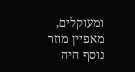ומעוקלים, מאפיין מוזר נוסף היה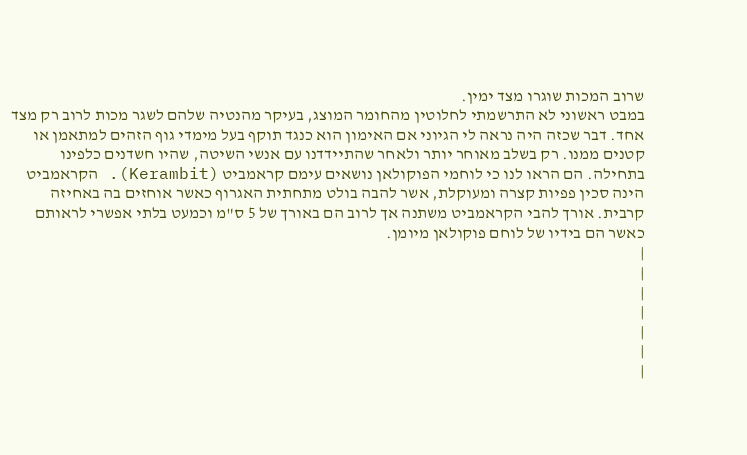שרוב המכות שוגרו מצד ימין.
במבט ראשוני לא התרשמתי לחלוטין מהחומר המוצג, בעיקר מהנטיה שלהם לשגר מכות לרוב רק מצד אחד. דבר שכזה היה נראה לי הגיוני אם האימון הוא כנגד תוקף בעל מימדי גוף הזהים למתאמן או קטנים ממנו. רק בשלב מאוחר יותר ולאחר שהתיידדנו עם אנשי השיטה, שהיו חשדנים כלפינו בתחילה. הם הראו לנו כי לוחמי הפוקולאן נושאים עימם קראמביט (Kerambit). הקראמביט הינה סכין פפיות קצרה ומעוקלת, אשר להבה בולט מתחתית האגרוף כאשר אוחזים בה באחיזה קרבית. אורך להבי הקראמביט משתנה אך לרוב הם באורך של 5 ס"מ וכמעט בלתי אפשרי לראותם כאשר הם בידיו של לוחם פוקולאן מיומן.
|
|
|
|
|
|
|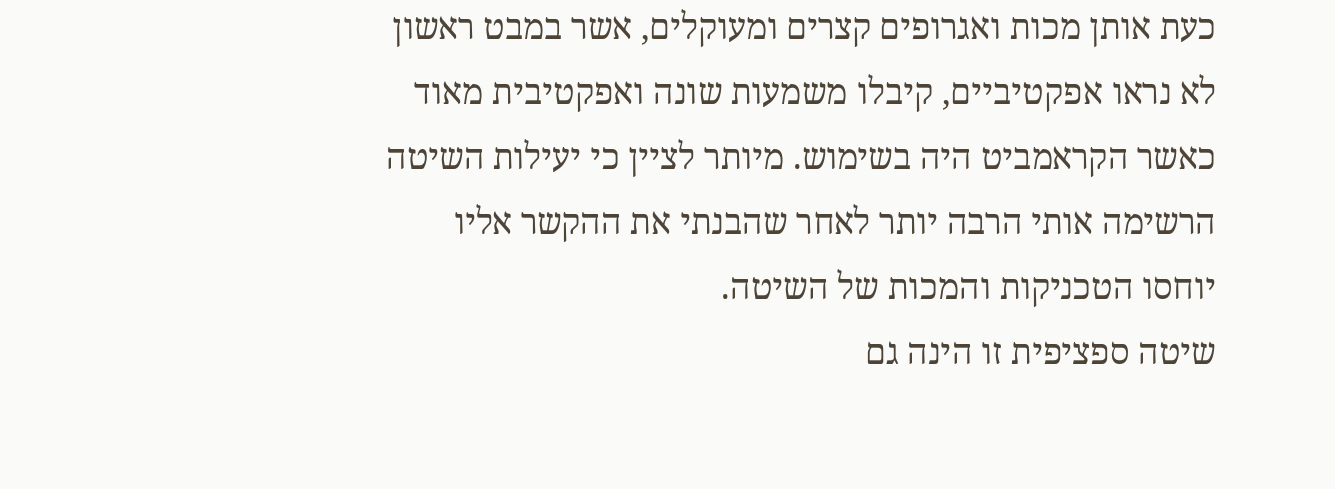כעת אותן מכות ואגרופים קצרים ומעוקלים, אשר במבט ראשון לא נראו אפקטיביים, קיבלו משמעות שונה ואפקטיבית מאוד כאשר הקראמביט היה בשימוש. מיותר לציין כי יעילות השיטה הרשימה אותי הרבה יותר לאחר שהבנתי את ההקשר אליו יוחסו הטכניקות והמכות של השיטה.
שיטה ספציפית זו הינה גם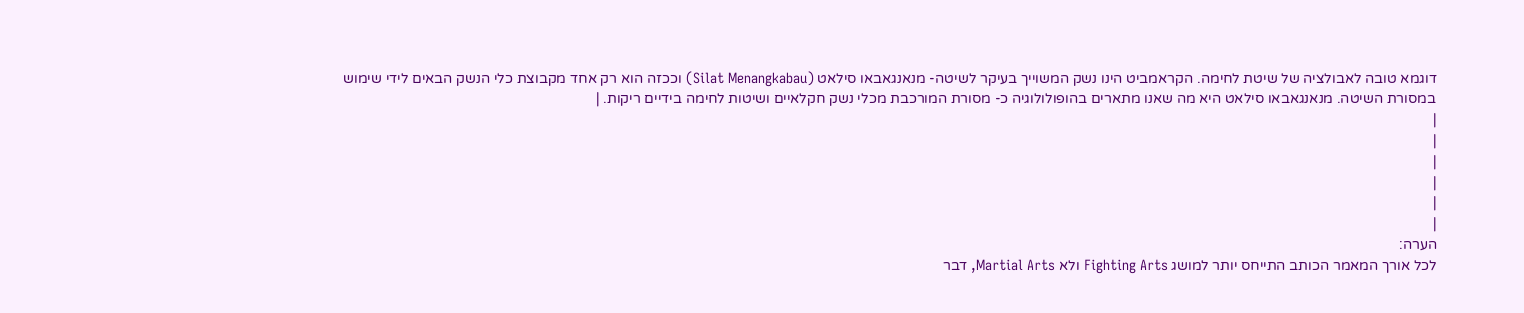דוגמא טובה לאבולציה של שיטת לחימה. הקראמביט הינו נשק המשוייך בעיקר לשיטה- מנאנגאבאו סילאט (Silat Menangkabau) וככזה הוא רק אחד מקבוצת כלי הנשק הבאים לידי שימוש במסורת השיטה. מנאנגאבאו סילאט היא מה שאנו מתארים בהופולולוגיה כ- מסורת המורכבת מכלי נשק חקלאיים ושיטות לחימה בידיים ריקות. |
|
|
|
|
|
|
הערה:
לכל אורך המאמר הכותב התייחס יותר למושג Fighting Arts ולא Martial Arts, דבר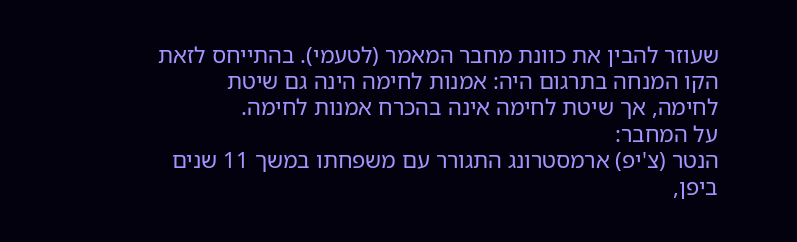שעוזר להבין את כוונת מחבר המאמר (לטעמי). בהתייחס לזאת הקו המנחה בתרגום היה: אמנות לחימה הינה גם שיטת לחימה, אך שיטת לחימה אינה בהכרח אמנות לחימה.
על המחבר:
הנטר (צ'יפ) ארמסטרונג התגורר עם משפחתו במשך 11 שנים ביפן,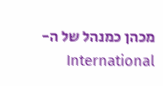מכהן כמנהל של ה- International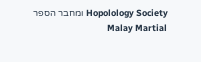Hopolology Society ומחבר הספר Malay Martial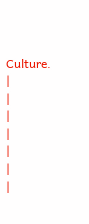Culture. |
|
|
|
|
|
|